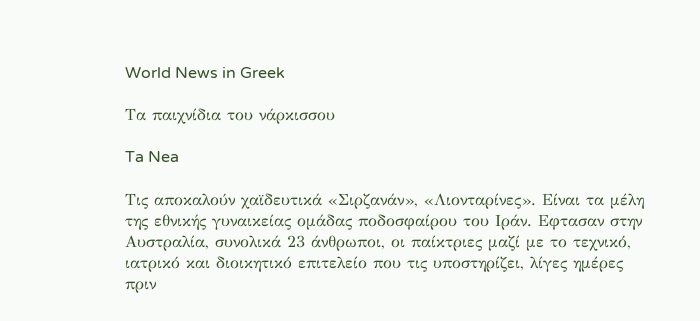World News in Greek

Τα παιχνίδια του νάρκισσου

Ta Nea

Τις αποκαλούν χαϊδευτικά «Σιρζανάν», «Λιονταρίνες». Είναι τα μέλη της εθνικής γυναικείας ομάδας ποδοσφαίρου του Ιράν. Εφτασαν στην Αυστραλία, συνολικά 23 άνθρωποι, οι παίκτριες μαζί με το τεχνικό, ιατρικό και διοικητικό επιτελείο που τις υποστηρίζει, λίγες ημέρες πριν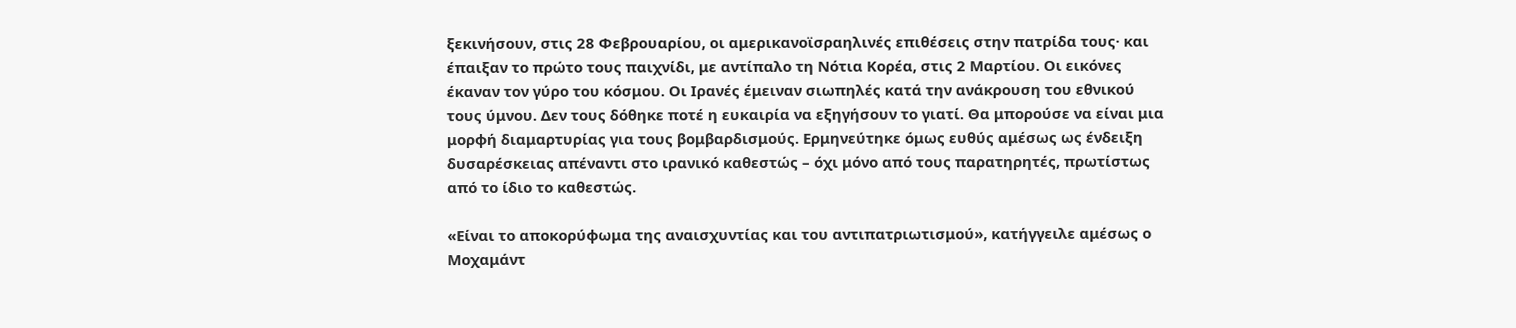ξεκινήσουν, στις 28 Φεβρουαρίου, οι αμερικανοϊσραηλινές επιθέσεις στην πατρίδα τους· και έπαιξαν το πρώτο τους παιχνίδι, με αντίπαλο τη Νότια Κορέα, στις 2 Μαρτίου. Οι εικόνες έκαναν τον γύρο του κόσμου. Οι Ιρανές έμειναν σιωπηλές κατά την ανάκρουση του εθνικού τους ύμνου. Δεν τους δόθηκε ποτέ η ευκαιρία να εξηγήσουν το γιατί. Θα μπορούσε να είναι μια μορφή διαμαρτυρίας για τους βομβαρδισμούς. Ερμηνεύτηκε όμως ευθύς αμέσως ως ένδειξη δυσαρέσκειας απέναντι στο ιρανικό καθεστώς – όχι μόνο από τους παρατηρητές, πρωτίστως από το ίδιο το καθεστώς.

«Είναι το αποκορύφωμα της αναισχυντίας και του αντιπατριωτισμού», κατήγγειλε αμέσως ο Μοχαμάντ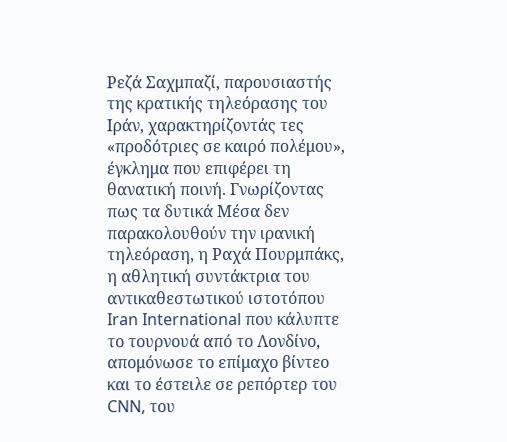Ρεζά Σαχμπαζί, παρουσιαστής της κρατικής τηλεόρασης του Ιράν, χαρακτηρίζοντάς τες «προδότριες σε καιρό πολέμου», έγκλημα που επιφέρει τη θανατική ποινή. Γνωρίζοντας πως τα δυτικά Μέσα δεν παρακολουθούν την ιρανική τηλεόραση, η Ραχά Πουρμπάκς, η αθλητική συντάκτρια του αντικαθεστωτικού ιστοτόπου Iran International που κάλυπτε το τουρνουά από το Λονδίνο, απομόνωσε το επίμαχο βίντεο και το έστειλε σε ρεπόρτερ του CNN, του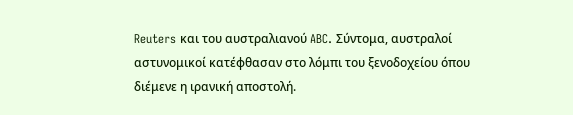Reuters και του αυστραλιανού ABC. Σύντομα, αυστραλοί αστυνομικοί κατέφθασαν στο λόμπι του ξενοδοχείου όπου διέμενε η ιρανική αποστολή.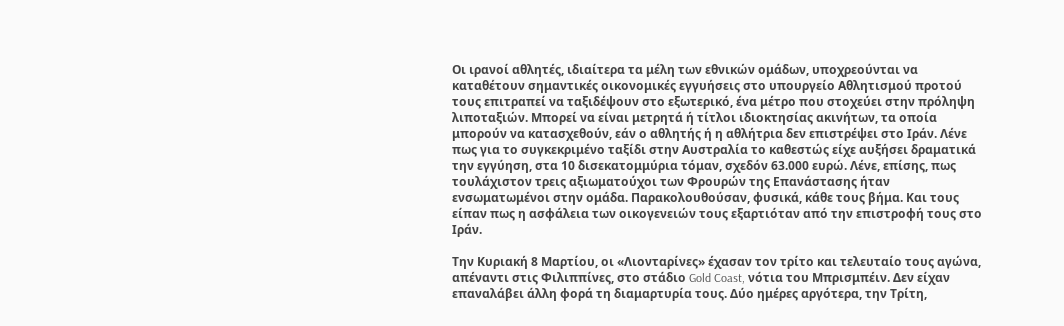Οι ιρανοί αθλητές, ιδιαίτερα τα μέλη των εθνικών ομάδων, υποχρεούνται να καταθέτουν σημαντικές οικονομικές εγγυήσεις στο υπουργείο Αθλητισμού προτού τους επιτραπεί να ταξιδέψουν στο εξωτερικό, ένα μέτρο που στοχεύει στην πρόληψη λιποταξιών. Μπορεί να είναι μετρητά ή τίτλοι ιδιοκτησίας ακινήτων, τα οποία μπορούν να κατασχεθούν, εάν ο αθλητής ή η αθλήτρια δεν επιστρέψει στο Ιράν. Λένε πως για το συγκεκριμένο ταξίδι στην Αυστραλία το καθεστώς είχε αυξήσει δραματικά την εγγύηση, στα 10 δισεκατομμύρια τόμαν, σχεδόν 63.000 ευρώ. Λένε, επίσης, πως τουλάχιστον τρεις αξιωματούχοι των Φρουρών της Επανάστασης ήταν ενσωματωμένοι στην ομάδα. Παρακολουθούσαν, φυσικά, κάθε τους βήμα. Και τους είπαν πως η ασφάλεια των οικογενειών τους εξαρτιόταν από την επιστροφή τους στο Ιράν.

Την Κυριακή 8 Μαρτίου, οι «Λιονταρίνες» έχασαν τον τρίτο και τελευταίο τους αγώνα, απέναντι στις Φιλιππίνες, στο στάδιο Gold Coast, νότια του Μπρισμπέιν. Δεν είχαν επαναλάβει άλλη φορά τη διαμαρτυρία τους. Δύο ημέρες αργότερα, την Τρίτη,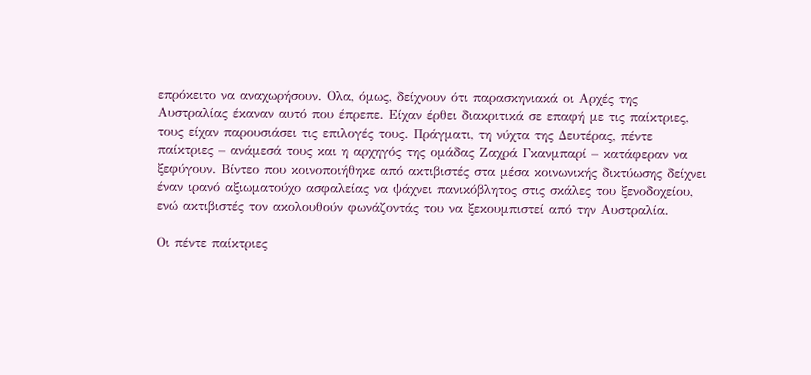επρόκειτο να αναχωρήσουν. Ολα, όμως, δείχνουν ότι παρασκηνιακά οι Αρχές της Αυστραλίας έκαναν αυτό που έπρεπε. Είχαν έρθει διακριτικά σε επαφή με τις παίκτριες, τους είχαν παρουσιάσει τις επιλογές τους. Πράγματι, τη νύχτα της Δευτέρας, πέντε παίκτριες – ανάμεσά τους και η αρχηγός της ομάδας Ζαχρά Γκανμπαρί – κατάφεραν να ξεφύγουν. Bίντεο που κοινοποιήθηκε από ακτιβιστές στα μέσα κοινωνικής δικτύωσης δείχνει έναν ιρανό αξιωματούχο ασφαλείας να ψάχνει πανικόβλητος στις σκάλες του ξενοδοχείου, ενώ ακτιβιστές τον ακολουθούν φωνάζοντάς του να ξεκουμπιστεί από την Αυστραλία.

Οι πέντε παίκτριες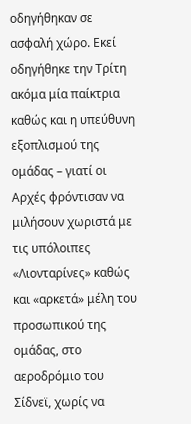οδηγήθηκαν σε ασφαλή χώρο. Εκεί οδηγήθηκε την Τρίτη ακόμα μία παίκτρια καθώς και η υπεύθυνη εξοπλισμού της ομάδας – γιατί οι Αρχές φρόντισαν να μιλήσουν χωριστά με τις υπόλοιπες «Λιονταρίνες» καθώς και «αρκετά» μέλη του προσωπικού της ομάδας, στο αεροδρόμιο του Σίδνεϊ, χωρίς να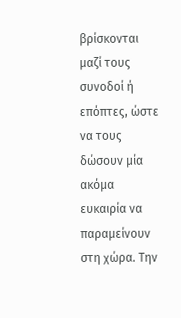βρίσκονται μαζί τους συνοδοί ή επόπτες, ώστε να τους δώσουν μία ακόμα ευκαιρία να παραμείνουν στη χώρα. Την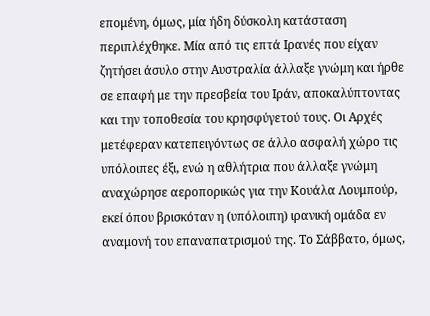επομένη, όμως, μία ήδη δύσκολη κατάσταση περιπλέχθηκε. Μία από τις επτά Ιρανές που είχαν ζητήσει άσυλο στην Αυστραλία άλλαξε γνώμη και ήρθε σε επαφή με την πρεσβεία του Ιράν, αποκαλύπτοντας και την τοποθεσία του κρησφύγετού τους. Οι Αρχές μετέφεραν κατεπειγόντως σε άλλο ασφαλή χώρο τις υπόλοιπες έξι, ενώ η αθλήτρια που άλλαξε γνώμη αναχώρησε αεροπορικώς για την Κουάλα Λουμπούρ, εκεί όπου βρισκόταν η (υπόλοιπη) ιρανική ομάδα εν αναμονή του επαναπατρισμού της. Το Σάββατο, όμως,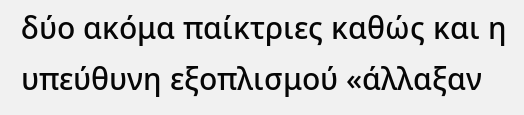δύο ακόμα παίκτριες καθώς και η υπεύθυνη εξοπλισμού «άλλαξαν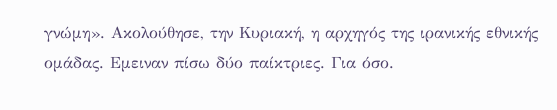γνώμη». Ακολούθησε, την Κυριακή, η αρχηγός της ιρανικής εθνικής ομάδας. Εμειναν πίσω δύο παίκτριες. Για όσο.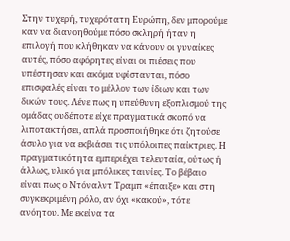Στην τυχερή, τυχερότατη Ευρώπη, δεν μπορούμε καν να διανοηθούμε πόσο σκληρή ήταν η επιλογή που κλήθηκαν να κάνουν οι γυναίκες αυτές, πόσο αφόρητες είναι οι πιέσεις που υπέστησαν και ακόμα υφίστανται, πόσο επισφαλές είναι το μέλλον των ίδιων και των δικών τους. Λένε πως η υπεύθυνη εξοπλισμού της ομάδας ουδέποτε είχε πραγματικά σκοπό να λιποτακτήσει, απλά προσποιήθηκε ότι ζητούσε άσυλο για να εκβιάσει τις υπόλοιπες παίκτριες. Η πραγματικότητα εμπεριέχει τελευταία, ούτως ή άλλως, υλικό για μπόλικες ταινίες. Το βέβαιο είναι πως ο Ντόναλντ Τραμπ «έπαιξε» και στη συγκεκριμένη ρόλο, αν όχι «κακού», τότε ανόητου. Με εκείνα τα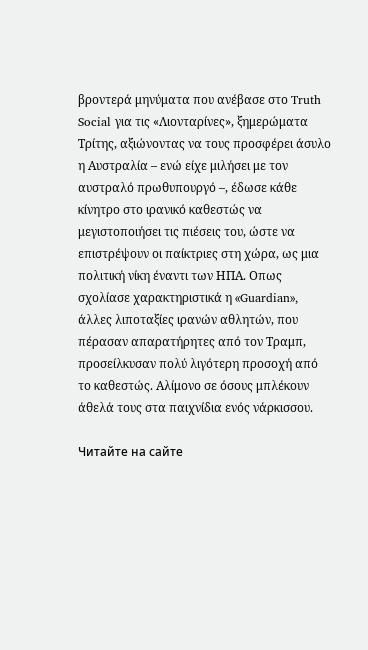βροντερά μηνύματα που ανέβασε στο Truth Social για τις «Λιονταρίνες», ξημερώματα Τρίτης, αξιώνοντας να τους προσφέρει άσυλο η Αυστραλία – ενώ είχε μιλήσει με τον αυστραλό πρωθυπουργό –, έδωσε κάθε κίνητρο στο ιρανικό καθεστώς να μεγιστοποιήσει τις πιέσεις του, ώστε να επιστρέψουν οι παίκτριες στη χώρα, ως μια πολιτική νίκη έναντι των ΗΠΑ. Οπως σχολίασε χαρακτηριστικά η «Guardian», άλλες λιποταξίες ιρανών αθλητών, που πέρασαν απαρατήρητες από τον Τραμπ, προσείλκυσαν πολύ λιγότερη προσοχή από το καθεστώς. Αλίμονο σε όσους μπλέκουν άθελά τους στα παιχνίδια ενός νάρκισσου.

Читайте на сайте